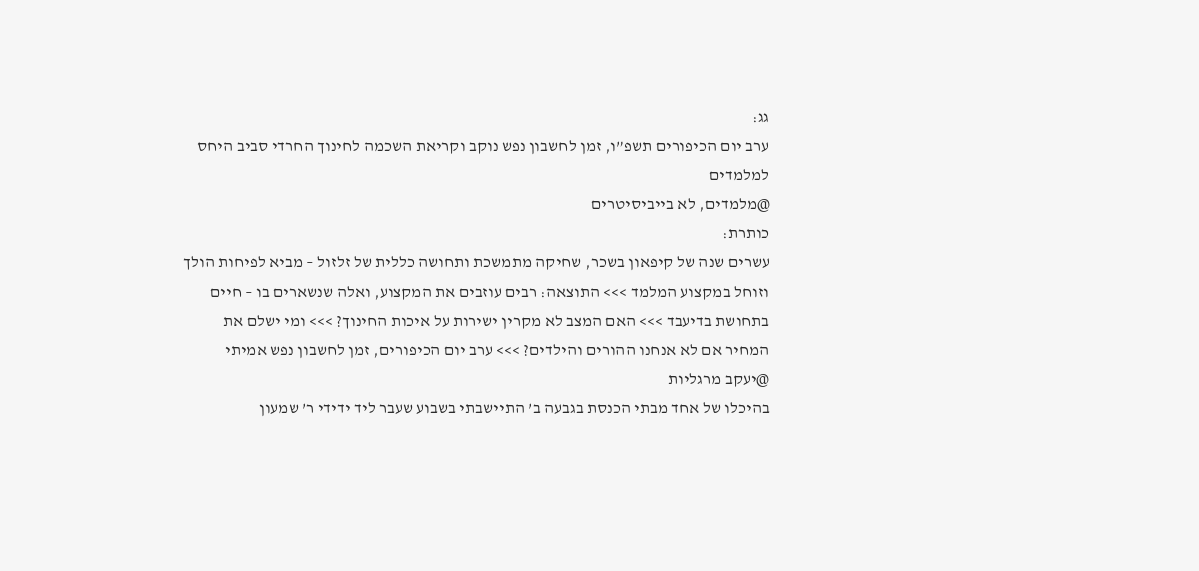גג:
ערב יום הכיפורים תשפ”ו, זמן לחשבון נפש נוקב וקריאת השכמה לחינוך החרדי סביב היחס למלמדים
@מלמדים, לא בייביסיטרים
כותרת:
עשרים שנה של קיפאון בשכר, שחיקה מתמשכת ותחושה כללית של זלזול – מביא לפיחות הולך וזוחל במקצוע המלמד >>> התוצאה: רבים עוזבים את המקצוע, ואלה שנשארים בו – חיים בתחושת בדיעבד >>> האם המצב לא מקרין ישירות על איכות החינוך? >>> ומי ישלם את המחיר אם לא אנחנו ההורים והילדים? >>> ערב יום הכיפורים, זמן לחשבון נפש אמיתי
@יעקב מרגליות
בהיכלו של אחד מבתי הכנסת בגבעה ב’ התיישבתי בשבוע שעבר ליד ידידי ר’ שמעון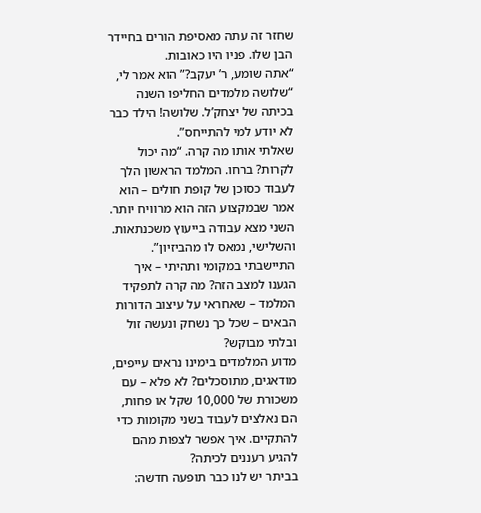שחזר זה עתה מאסיפת הורים בחיידר הבן שלו. פניו היו כאובות.
“אתה שומע, ר’ יעקב?” הוא אמר לי, “שלושה מלמדים החליפו השנה בכיתה של יצחק’ל. שלושה! הילד כבר לא יודע למי להתייחס”.
שאלתי אותו מה קרה. “מה יכול לקרות? ברחו. המלמד הראשון הלך לעבוד כסוכן של קופת חולים – הוא אמר שבמקצוע הזה הוא מרוויח יותר. השני מצא עבודה בייעוץ משכנתאות. והשלישי, נמאס לו מהביזיון”.
התיישבתי במקומי ותהיתי – איך הגענו למצב הזה? מה קרה לתפקיד המלמד – שאחראי על עיצוב הדורות הבאים – שכל כך נשחק ונעשה זול ובלתי מבוקש?
מדוע המלמדים בימינו נראים עייפים, מודאגים, מתוסכלים? לא פלא – עם משכורת של 10,000 שקל או פחות, הם נאלצים לעבוד בשני מקומות כדי להתקיים. איך אפשר לצפות מהם להגיע רעננים לכיתה?
בביתר יש לנו כבר תופעה חדשה: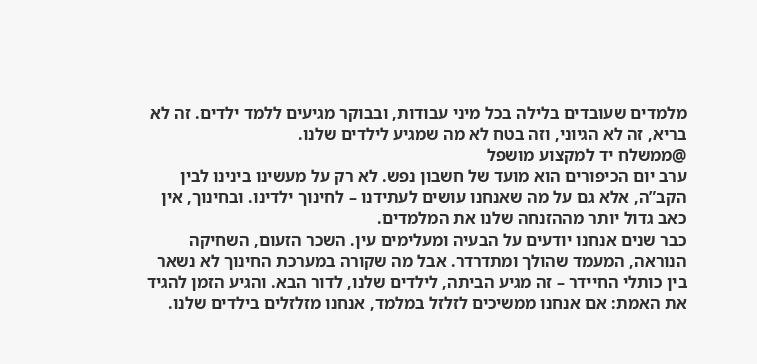מלמדים שעובדים בלילה בכל מיני עבודות, ובבוקר מגיעים ללמד ילדים. זה לא בריא, זה לא הגיוני, וזה בטח לא מה שמגיע לילדים שלנו.
@ממשלח יד למקצוע מושפל
ערב יום הכיפורים הוא מועד של חשבון נפש. לא רק על מעשינו בינינו לבין הקב”ה, אלא גם על מה שאנחנו עושים לעתידנו – לחינוך ילדינו. ובחינוך, אין כאב גדול יותר מההזנחה שלנו את המלמדים.
כבר שנים אנחנו יודעים על הבעיה ומעלימים עין. השכר הזעום, השחיקה הנוראה, המעמד שהולך ומתדרדר. אבל מה שקורה במערכת החינוך לא נשאר בין כותלי החיידר – זה מגיע הביתה, לילדים שלנו, לדור הבא. והגיע הזמן להגיד את האמת: אם אנחנו ממשיכים לזלזל במלמד, אנחנו מזלזלים בילדים שלנו.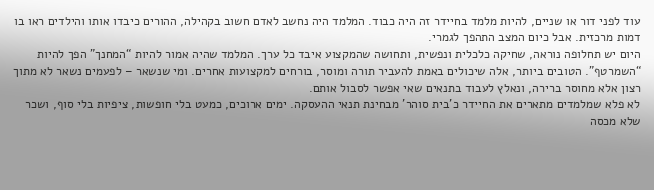עוד לפני דור או שניים, להיות מלמד בחיידר זה היה כבוד. המלמד היה נחשב לאדם חשוב בקהילה, ההורים כיבדו אותו והילדים ראו בו דמות מרכזית. אבל כיום המצב התהפך לגמרי.
היום יש תחלופה נוראה, שחיקה כלכלית ונפשית, ותחושה שהמקצוע איבד כל ערך. המלמד שהיה אמור להיות “המחנך” הפך להיות “השמרטף”. הטובים ביותר, אלה שיכולים באמת להעביר תורה ומוסר, בורחים למקצועות אחרים. ומי שנשאר – לפעמים נשאר לא מתוך רצון אלא מחוסר ברירה, ונאלץ לעבוד בתנאים שאי אפשר לסבול אותם.
לא פלא שמלמדים מתארים את החיידר כ’בית סוהר’ מבחינת תנאי ההעסקה. ימים ארוכים, כמעט בלי חופשות, ציפיות בלי סוף, ושכר שלא מכסה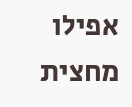אפילו מחצית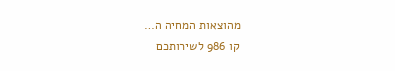מהוצאות המחיה ה…
קו 986 לשירותכם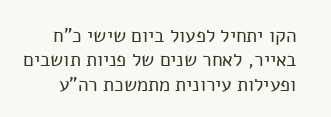הקו יתחיל לפעול ביום שישי כ"ח באייר, לאחר שנים של פניות תושבים ופעילות עירונית מתמשכת רה"ע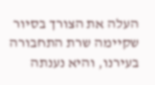העלה את הצורך בסיור שקיימה שרת התחבורה בעירנו, והיא נענתה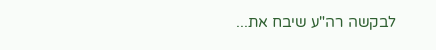לבקשה רה"ע שיבח את...